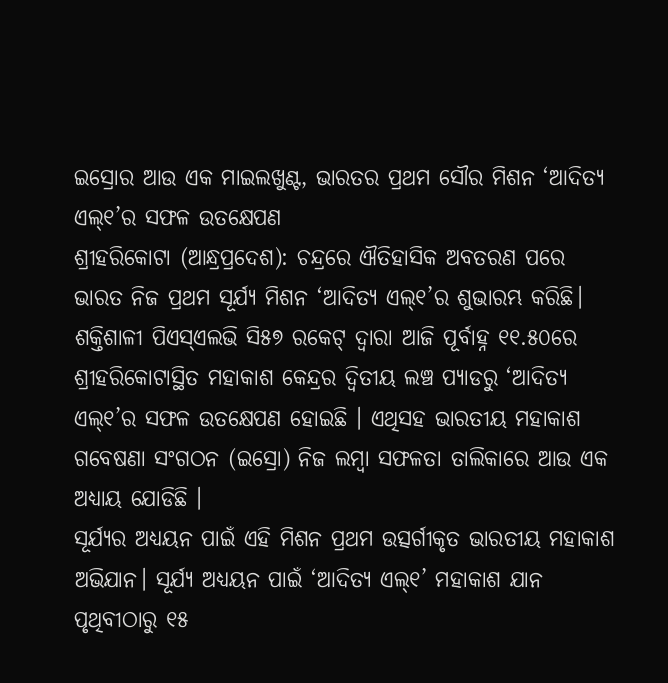ଇସ୍ରୋର ଆଉ ଏକ ମାଇଲଖୁଣ୍ଟ, ଭାରତର ପ୍ରଥମ ସୌର ମିଶନ ‘ଆଦିତ୍ୟ ଏଲ୍୧’ର ସଫଳ ଉତକ୍ଷେପଣ
ଶ୍ରୀହରିକୋଟା (ଆନ୍ଧ୍ରପ୍ରଦେଶ): ଚନ୍ଦ୍ରରେ ଐତିହାସିକ ଅବତରଣ ପରେ ଭାରତ ନିଜ ପ୍ରଥମ ସୂର୍ଯ୍ୟ ମିଶନ ‘ଆଦିତ୍ୟ ଏଲ୍୧’ର ଶୁଭାରମ୍ଭ କରିଛି। ଶକ୍ତିଶାଳୀ ପିଏସ୍ଏଲଭି ସି୫୭ ରକେଟ୍ ଦ୍ବାରା ଆଜି ପୂର୍ବାହ୍ନ ୧୧.୫୦ରେ ଶ୍ରୀହରିକୋଟାସ୍ଥିତ ମହାକାଶ କେନ୍ଦ୍ରର ଦ୍ୱିତୀୟ ଲଞ୍ଚ ପ୍ୟାଡରୁ ‘ଆଦିତ୍ୟ ଏଲ୍୧’ର ସଫଳ ଉତକ୍ଷେପଣ ହୋଇଛି । ଏଥିସହ ଭାରତୀୟ ମହାକାଶ ଗବେଷଣା ସଂଗଠନ (ଇସ୍ରୋ) ନିଜ ଲମ୍ବା ସଫଳତା ତାଲିକାରେ ଆଉ ଏକ ଅଧ୍ୟାୟ ଯୋଡିଛି ।
ସୂର୍ଯ୍ୟର ଅଧ୍ୟୟନ ପାଇଁ ଏହି ମିଶନ ପ୍ରଥମ ଉତ୍ସର୍ଗୀକୃତ ଭାରତୀୟ ମହାକାଶ ଅଭିଯାନ। ସୂର୍ଯ୍ୟ ଅଧ୍ୟୟନ ପାଇଁ ‘ଆଦିତ୍ୟ ଏଲ୍୧’ ମହାକାଶ ଯାନ ପୃଥିବୀଠାରୁ ୧୫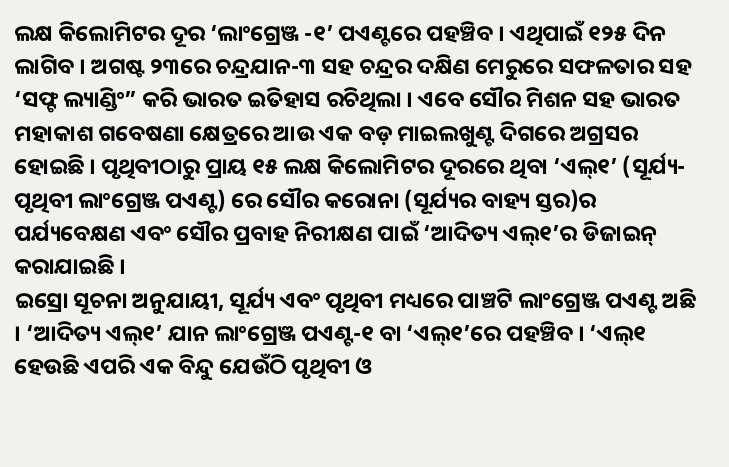ଲକ୍ଷ କିଲୋମିଟର ଦୂର ‘ଲାଂଗ୍ରେଞ୍ଜ -୧’ ପଏଣ୍ଟରେ ପହଞ୍ଚିବ । ଏଥିପାଇଁ ୧୨୫ ଦିନ ଲାଗିବ । ଅଗଷ୍ଟ ୨୩ରେ ଚନ୍ଦ୍ରଯାନ-୩ ସହ ଚନ୍ଦ୍ରର ଦକ୍ଷିଣ ମେରୁରେ ସଫଳତାର ସହ ‘ସଫ୍ଟ ଲ୍ୟାଣ୍ଡିଂ” କରି ଭାରତ ଇତିହାସ ରଚିଥିଲା । ଏବେ ସୌର ମିଶନ ସହ ଭାରତ ମହାକାଶ ଗବେଷଣା କ୍ଷେତ୍ରରେ ଆଉ ଏକ ବଡ଼ ମାଇଲଖୁଣ୍ଟ ଦିଗରେ ଅଗ୍ରସର ହୋଇଛି । ପୃଥିବୀଠାରୁ ପ୍ରାୟ ୧୫ ଲକ୍ଷ କିଲୋମିଟର ଦୂରରେ ଥିବା ‘ଏଲ୍୧’ (ସୂର୍ଯ୍ୟ-ପୃଥିବୀ ଲାଂଗ୍ରେଞ୍ଜ ପଏଣ୍ଟ) ରେ ସୌର କରୋନା (ସୂର୍ଯ୍ୟର ବାହ୍ୟ ସ୍ତର)ର ପର୍ଯ୍ୟବେକ୍ଷଣ ଏବଂ ସୌର ପ୍ରବାହ ନିରୀକ୍ଷଣ ପାଇଁ ‘ଆଦିତ୍ୟ ଏଲ୍୧’ର ଡିଜାଇନ୍ କରାଯାଇଛି ।
ଇସ୍ରୋ ସୂଚନା ଅନୁଯାୟୀ, ସୂର୍ଯ୍ୟ ଏବଂ ପୃଥିବୀ ମଧ୍ୟରେ ପାଞ୍ଚଟି ଲାଂଗ୍ରେଞ୍ଜ ପଏଣ୍ଟ ଅଛି । ‘ଆଦିତ୍ୟ ଏଲ୍୧’ ଯାନ ଲାଂଗ୍ରେଞ୍ଜ ପଏଣ୍ଟ-୧ ବା ‘ଏଲ୍୧’ରେ ପହଞ୍ଚିବ । ‘ଏଲ୍୧ ହେଉଛି ଏପରି ଏକ ବିନ୍ଦୁ ଯେଉଁଠି ପୃଥିବୀ ଓ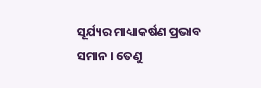ସୂର୍ଯ୍ୟର ମାଧ୍ୟାକର୍ଷଣ ପ୍ରଭାବ ସମାନ । ତେଣୁ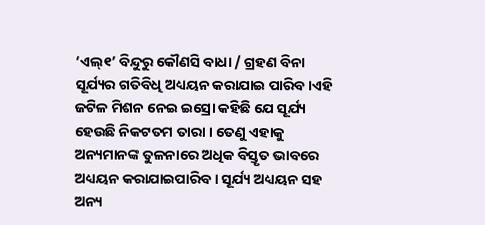‘ଏଲ୍୧’ ବିନ୍ଦୁରୁ କୌଣସି ବାଧା / ଗ୍ରହଣ ବିନା ସୂର୍ଯ୍ୟର ଗତିବିଧି ଅଧ୍ୟୟନ କରାଯାଇ ପାରିବ।ଏହି ଜଟିଳ ମିଶନ ନେଇ ଇସ୍ରୋ କହିଛି ଯେ ସୂର୍ଯ୍ୟ ହେଉଛି ନିକଟତମ ତାରା । ତେଣୁ ଏହାକୁ ଅନ୍ୟମାନଙ୍କ ତୁଳନାରେ ଅଧିକ ବିସ୍ତୃତ ଭାବରେ ଅଧ୍ୟୟନ କରାଯାଇପାରିବ । ସୂର୍ଯ୍ୟ ଅଧ୍ୟୟନ ସହ ଅନ୍ୟ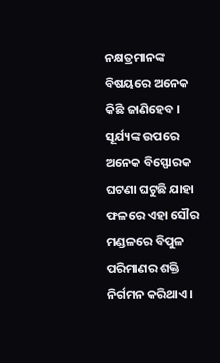ନକ୍ଷତ୍ରମାନଙ୍କ ବିଷୟରେ ଅନେକ କିଛି ଜାଣିହେବ ।
ସୂର୍ଯ୍ୟଙ୍କ ଉପରେ ଅନେକ ବିସ୍ଫୋରକ ଘଟଣା ଘଟୁଛି ଯାହା ଫଳରେ ଏହା ସୌର ମଣ୍ଡଳରେ ବିପୁଳ ପରିମାଣର ଶକ୍ତି ନିର୍ଗମନ କରିଥାଏ ।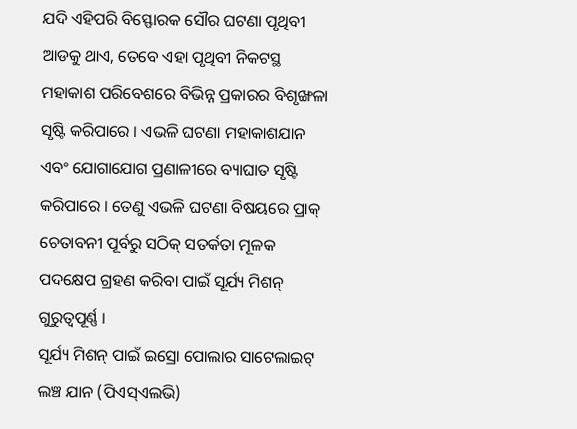ଯଦି ଏହିପରି ବିସ୍ଫୋରକ ସୌର ଘଟଣା ପୃଥିବୀ ଆଡକୁ ଥାଏ, ତେବେ ଏହା ପୃଥିବୀ ନିକଟସ୍ଥ ମହାକାଶ ପରିବେଶରେ ବିଭିନ୍ନ ପ୍ରକାରର ବିଶୃଙ୍ଖଳା ସୃଷ୍ଟି କରିପାରେ । ଏଭଳି ଘଟଣା ମହାକାଶଯାନ ଏବଂ ଯୋଗାଯୋଗ ପ୍ରଣାଳୀରେ ବ୍ୟାଘାତ ସୃଷ୍ଟି କରିପାରେ । ତେଣୁ ଏଭଳି ଘଟଣା ବିଷୟରେ ପ୍ରାକ୍ ଚେତାବନୀ ପୂର୍ବରୁ ସଠିକ୍ ସତର୍କତା ମୂଳକ ପଦକ୍ଷେପ ଗ୍ରହଣ କରିବା ପାଇଁ ସୂର୍ଯ୍ୟ ମିଶନ୍ ଗୁରୁତ୍ୱପୂର୍ଣ୍ଣ ।
ସୂର୍ଯ୍ୟ ମିଶନ୍ ପାଇଁ ଇସ୍ରୋ ପୋଲାର ସାଟେଲାଇଟ୍ ଲଞ୍ଚ ଯାନ (ପିଏସ୍ଏଲଭି)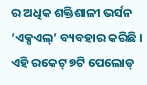ର ଅଧିକ ଶକ୍ତିଶାଳୀ ଭର୍ସନ ‘ଏକ୍ସଏଲ୍’ ବ୍ୟବହାର କରିଛି । ଏହି ରକେଟ୍ ୭ଟି ପେଲୋଡ୍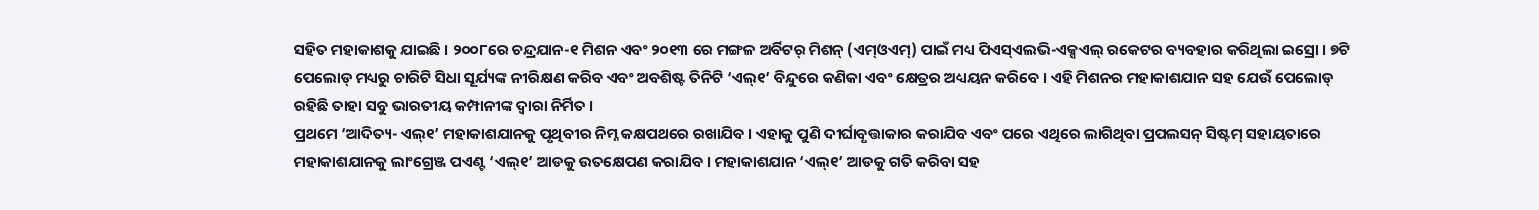ସହିତ ମହାକାଶକୁ ଯାଇଛି । ୨୦୦୮ରେ ଚନ୍ଦ୍ରଯାନ-୧ ମିଶନ ଏବଂ ୨୦୧୩ ରେ ମଙ୍ଗଳ ଅର୍ବିଟର୍ ମିଶନ୍ (ଏମ୍ଓଏମ୍) ପାଇଁ ମଧ୍ୟ ପିଏସ୍ଏଲଭି-ଏକ୍ସଏଲ୍ ରକେଟର ବ୍ୟବହାର କରିଥିଲା ଇସ୍ରୋ । ୭ଟି ପେଲୋଡ୍ ମଧ୍ୟରୁ ଚାରିଟି ସିଧା ସୂର୍ଯ୍ୟଙ୍କ ନୀରିକ୍ଷଣ କରିବ ଏବଂ ଅବଶିଷ୍ଟ ତିନିଟି ‘ଏଲ୍୧’ ବିନ୍ଦୁରେ କଣିକା ଏବଂ କ୍ଷେତ୍ରର ଅଧ୍ୟୟନ କରିବେ । ଏହି ମିଶନର ମହାକାଶଯାନ ସହ ଯେଉଁ ପେଲୋଡ୍ ରହିଛି ତାହା ସବୁ ଭାରତୀୟ କମ୍ପାନୀଙ୍କ ଦ୍ବାରା ନିର୍ମିତ ।
ପ୍ରଥମେ ‘ଆଦିତ୍ୟ- ଏଲ୍୧’ ମହାକାଶଯାନକୁ ପୃଥିବୀର ନିମ୍ନ କକ୍ଷପଥରେ ରଖାଯିବ । ଏହାକୁ ପୁଣି ଦୀର୍ଘାବୃତ୍ତାକାର କରାଯିବ ଏବଂ ପରେ ଏଥିରେ ଲାଗିଥିବା ପ୍ରପଲସନ୍ ସିଷ୍ଟମ୍ ସହାୟତାରେ ମହାକାଶଯାନକୁ ଲାଂଗ୍ରେଞ୍ଜ ପଏଣ୍ଟ ‘ଏଲ୍୧’ ଆଡକୁ ଉତକ୍ଷେପଣ କରାଯିବ । ମହାକାଶଯାନ ‘ଏଲ୍୧’ ଆଡକୁ ଗତି କରିବା ସହ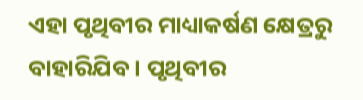ଏହା ପୃଥିବୀର ମାଧ୍ୟାକର୍ଷଣ କ୍ଷେତ୍ରରୁ ବାହାରିଯିବ । ପୃଥିବୀର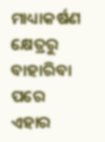ମାଧ୍ୟାକର୍ଷଣ କ୍ଷେତ୍ରରୁ ବାହାରିବା ପରେ ଏହାର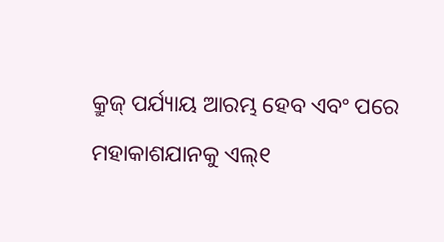କ୍ରୁଜ୍ ପର୍ଯ୍ୟାୟ ଆରମ୍ଭ ହେବ ଏବଂ ପରେ ମହାକାଶଯାନକୁ ଏଲ୍୧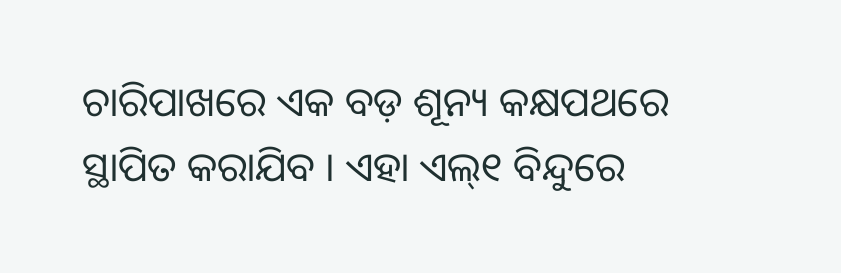ଚାରିପାଖରେ ଏକ ବଡ଼ ଶୂନ୍ୟ କକ୍ଷପଥରେ ସ୍ଥାପିତ କରାଯିବ । ଏହା ଏଲ୍୧ ବିନ୍ଦୁରେ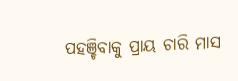ପହଞ୍ଚିବାକୁ ପ୍ରାୟ ଚାରି ମାସ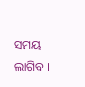ସମୟ ଲାଗିବ ।